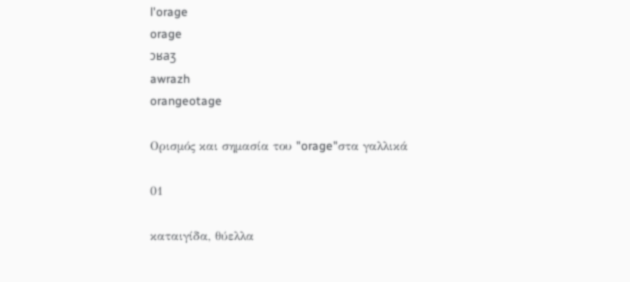l'orage
orage
ɔʁaʒ
awrazh
orangeotage

Ορισμός και σημασία του "orage"στα γαλλικά

01

καταιγίδα, θύελλα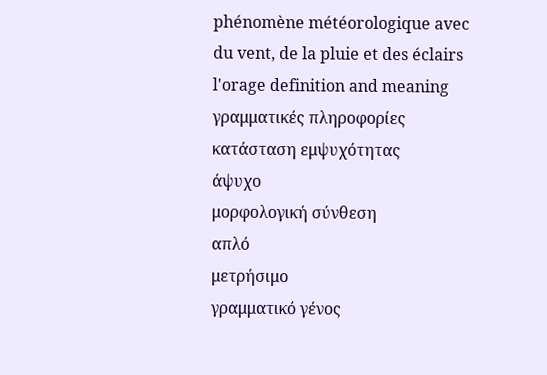phénomène météorologique avec du vent, de la pluie et des éclairs
l'orage definition and meaning
γραμματικές πληροφορίες
κατάσταση εμψυχότητας
άψυχο
μορφολογική σύνθεση
απλό
μετρήσιμο
γραμματικό γένος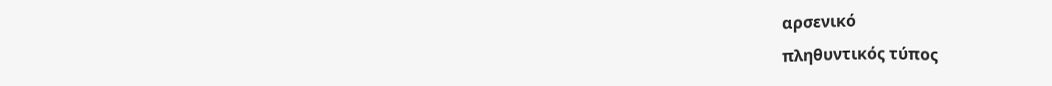αρσενικό
πληθυντικός τύπος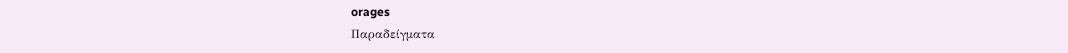orages
Παραδείγματα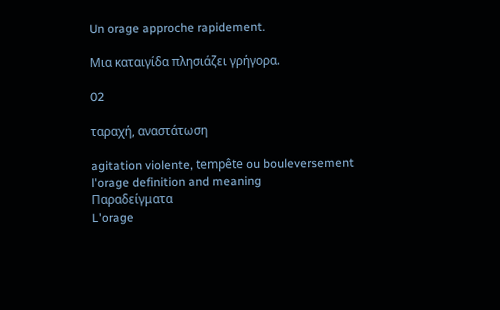Un orage approche rapidement.

Μια καταιγίδα πλησιάζει γρήγορα.

02

ταραχή, αναστάτωση

agitation violente, tempête ou bouleversement
l'orage definition and meaning
Παραδείγματα
L'orage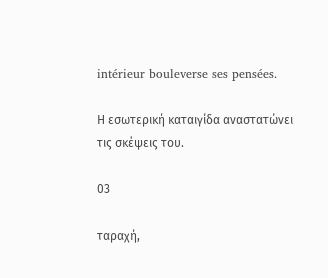intérieur bouleverse ses pensées.

Η εσωτερική καταιγίδα αναστατώνει τις σκέψεις του.

03

ταραχή,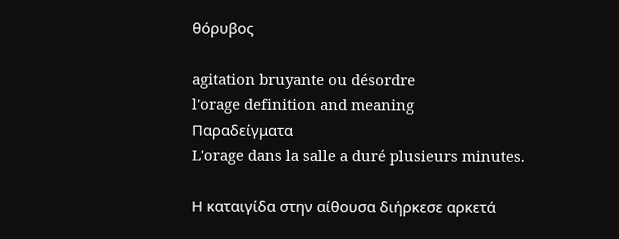θόρυβος

agitation bruyante ou désordre
l'orage definition and meaning
Παραδείγματα
L'orage dans la salle a duré plusieurs minutes.

Η καταιγίδα στην αίθουσα διήρκεσε αρκετά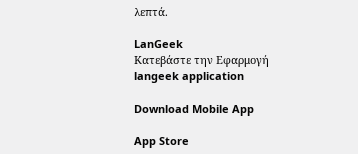λεπτά.

LanGeek
Κατεβάστε την Εφαρμογή
langeek application

Download Mobile App

App Store